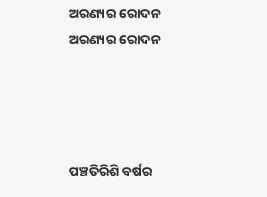ଅରଣ୍ୟର ରୋଦନ
ଅରଣ୍ୟର ରୋଦନ




ପଞ୍ଚତିରିଶି ବର୍ଷର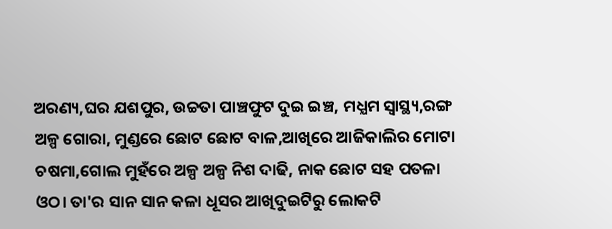ଅରଣ୍ୟ,ଘର ଯଶପୁର, ଉଚ୍ଚତା ପାଞ୍ଚଫୁଟ ଦୁଇ ଇଞ୍ଚ, ମଧ୍ଯମ ସ୍ୱାସ୍ଥ୍ୟ,ରଙ୍ଗ ଅଳ୍ପ ଗୋରା, ମୁଣ୍ଡରେ ଛୋଟ ଛୋଟ ବାଳ,ଆଖିରେ ଆଜିକାଲିର ମୋଟା ଚଷମା,ଗୋଲ ମୁହଁରେ ଅଳ୍ପ ଅଳ୍ପ ନିଶ ଦାଢି, ନାକ ଛୋଟ ସହ ପତଳା ଓଠ। ତା'ର ସାନ ସାନ କଳା ଧୂସର ଆଖିଦୁଇଟିରୁ ଲୋକଟି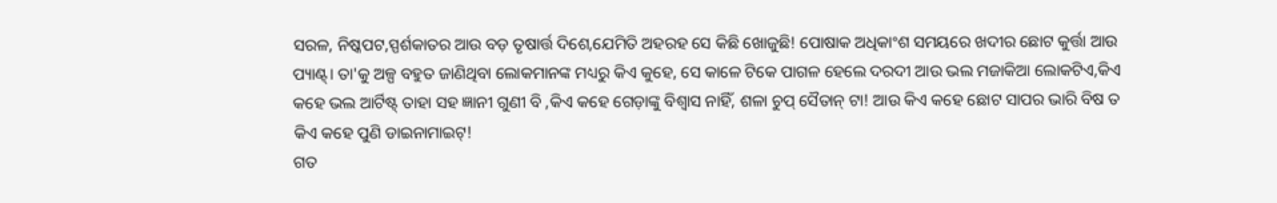ସରଳ, ନିଷ୍କପଟ,ସ୍ପର୍ଶକାତର ଆଉ ବଡ଼ ତୃଷାର୍ତ୍ତ ଦିଶେ,ଯେମିତି ଅହରହ ସେ କିଛି ଖୋଜୁଛି! ପୋଷାକ ଅଧିକାଂଶ ସମୟରେ ଖଦୀର ଛୋଟ କୁର୍ତ୍ତା ଆଉ ପ୍ୟାଣ୍ଟ୍। ତା'କୁ ଅଳ୍ପ ବହୁତ ଜାଣିଥିବା ଲୋକମାନଙ୍କ ମଧ୍ୟରୁ କିଏ କୁହେ, ସେ କାଳେ ଟିକେ ପାଗଳ ହେଲେ ଦରଦୀ ଆଉ ଭଲ ମଜାକିଆ ଲୋକଟିଏ,କିଏ କହେ ଭଲ ଆର୍ଟିଷ୍ଟ୍ ତାହା ସହ ଜ୍ଞାନୀ ଗୁଣୀ ବି ,କିଏ କହେ ଗେଡ଼ାଙ୍କୁ ବିଶ୍ୱାସ ନାହିଁ, ଶଳା ଚୁପ୍ ସୈତାନ୍ ଟା! ଆଉ କିଏ କହେ ଛୋଟ ସାପର ଭାରି ବିଷ ତ କିଏ କହେ ପୁଣି ଡାଇନାମାଇଟ୍!
ଗତ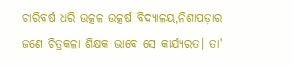ଚାରିବର୍ଷ ଧରି ଉତ୍କଳ ଉତ୍କର୍ଷ ବିଦ୍ୟାଳୟ,ନିଶାପଡ଼ାର ଜଣେ ଚିତ୍ରକଳା ଶିକ୍ଷକ ଭାବେ ସେ କାର୍ଯ୍ୟରତ। ତା'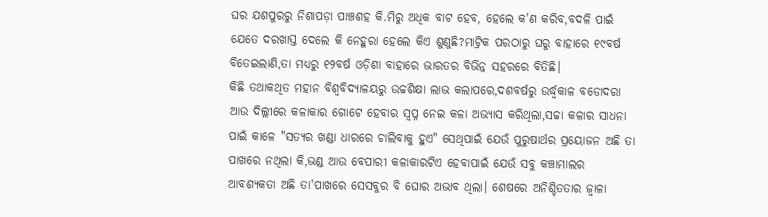ଘର ଯଶପୁରରୁ ନିଶାପଡ଼ା ପାଞ୍ଚଶହ କି.ମିରୁ ଅଧିକ ବାଟ ହେବ, ହେଲେ କ'ଣ କରିବ,ବଦଳି ପାଇଁ ଯେତେ ଦରଖାସ୍ତ ଦେଲେ କି ନେହୁରା ହେଲେ କିଏ ଶୁଣୁଛି?ମାଟ୍ରିକ ପରଠାରୁ ଘରୁ ବାହାରେ ୧୯ବର୍ଷ ବିତେଇଲାଣି,ତା ମଧ୍ୟରୁ ୧୨ବର୍ଷ ଓଡ଼ିଶା ବାହାରେ ଭାରତର ବିଭିନ୍ନ ସହରରେ ବିତିଛି।
କିଛି ତଥାକଥିତ ମହାନ ବିଶ୍ୱବିଦ୍ୟାଳୟରୁ ଉଚ୍ଚଶିକ୍ଷା ଲାଭ କଲାପରେ,ଦଶବର୍ଷରୁ ଉର୍ଦ୍ଧ୍ବକାଳ ବଡୋଦରା ଆଉ ଦିଲ୍ଲୀରେ କଳାକାର ଗୋଟେ ହେବାର ସ୍ୱପ୍ନ ନେଇ କଳା ଅଭ୍ୟାସ କରିଥିଲା,ସଚ୍ଚା କଳାର ସାଧନା ପାଇଁ କାଳେ "ସତ୍ଯର ଖଣ୍ଡା ଧାରରେ ଚାଲିବାକୁ ହୁଏ" ସେଥିପାଇଁ ଯେଉଁ ପୁରୁଷାର୍ଥର ପ୍ରୟୋଜନ ଅଛି ତା ପାଖରେ ନଥିଲା କି,ଭଣ୍ଡ ଆଉ ବେପାରୀ କଳାକାରଟିଏ ହେବାପାଇଁ ଯେଉଁ ସବୁ କଞ୍ଚାମାଲର ଆବଶ୍ୟକତା ଅଛି ତା'ପାଖରେ ସେସବୁର ବି ଘୋର ଅଭାବ ଥିଲା। ଶେଷରେ ଅନିଶ୍ଚିତତାର ଜ୍ୱାଳା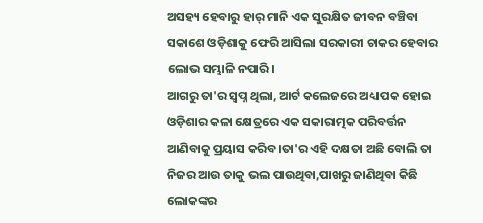ଅସହ୍ୟ ହେବାରୁ ହାର୍ ମାନି ଏକ ସୁରକ୍ଷିତ ଜୀବନ ବଞ୍ଚିବା ସକାଶେ ଓଡ଼ିଶାକୁ ଫେରି ଆସିଲା ସରକାରୀ ଚାକର ହେବାର ଲୋଭ ସମ୍ଭାଳି ନପାରି।
ଆଗରୁ ତା'ର ସ୍ୱପ୍ନ ଥିଲା, ଆର୍ଟ କଲେଜରେ ଅଧ୍ୟାପକ ହୋଇ ଓଡ଼ିଶାର କଳା କ୍ଷେତ୍ରରେ ଏକ ସକାରାତ୍ମକ ପରିବର୍ତ୍ତନ ଆଣିବାକୁ ପ୍ରୟାସ କରିବ।ତା'ର ଏହି ଦକ୍ଷତା ଅଛି ବୋଲି ତା ନିଜର ଆଉ ତାକୁ ଭଲ ପାଉଥିବା,ପାଖରୁ ଜାଣିଥିବା କିଛି ଲୋକଙ୍କର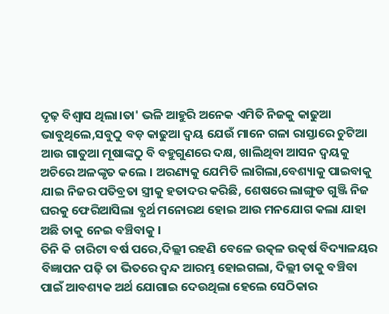ଦୃଢ଼ ବିଶ୍ୱାସ ଥିଲା।ତା' ଭଳି ଆହୁରି ଅନେକ ଏମିତି ନିଜକୁ କାଢୁଆ ଭାବୁଥିଲେ,ସବୁଠୁ ବଡ଼ କାଢୁଆ ଦ୍ୱୟ ଯେଉଁ ମାନେ ଗଳା ରାସ୍ତାରେ ଚୁଟିଆ ଆଉ ଗାତୁଆ ମୂଷାଙ୍କଠୁ ବି ବହୁଗୁଣରେ ଦକ୍ଷ, ଖାଲିଥିବା ଆସନ ଦ୍ଵୟକୁ ଅଚିରେ ଅଳଙ୍କୃତ କଲେ । ଅରଣ୍ୟକୁ ଯେମିତି ଲାଗିଲା,ବେଶ୍ୟାକୁ ପାଇବାକୁ ଯାଇ ନିଜର ପତିବ୍ରତା ସ୍ତ୍ରୀକୁ ହତାଦର କରିଛି, ଶେଷରେ ଲାଙ୍ଗୁଡ ଗୁଞ୍ଜି ନିଜ ଘରକୁ ଫେରିଆସିଲା ବ୍ଯର୍ଥ ମନୋରଥ ହୋଇ ଆଉ ମନଯୋଗ କଲା ଯାହା ଅଛି ତାକୁ ନେଇ ବଞ୍ଚିବାକୁ ।
ତିନି କି ଚାରିଟା ବର୍ଷ ପରେ,ଦିଲ୍ଲୀ ରହଣି ବେଳେ ଉତ୍କଳ ଉତ୍କର୍ଷ ବିଦ୍ୟାଳୟର ବିଜ୍ଞାପନ ପଢ଼ି ତା ଭିତରେ ଦ୍ୱନ୍ଦ ଆରମ୍ଭ ହୋଇଗଲା, ଦିଲ୍ଲୀ ତାକୁ ବଞ୍ଚିବା ପାଇଁ ଆବଶ୍ୟକ ଅର୍ଥ ଯୋଗାଇ ଦେଉଥିଲା ହେଲେ ସେଠିକାର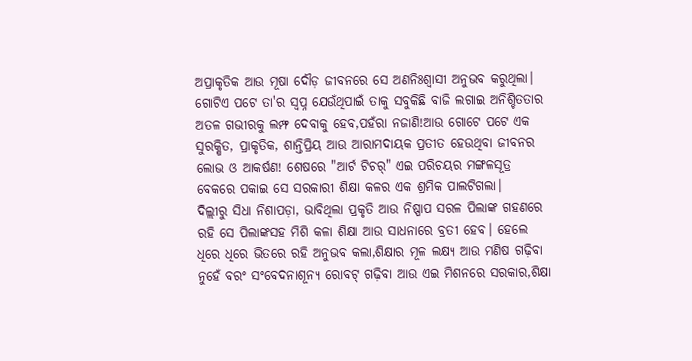ଅପ୍ରାକୃତିକ ଆଉ ମୂଷା ଦୌଡ଼ ଜୀବନରେ ସେ ଅଣନିଃଶ୍ବାସୀ ଅନୁଭବ କରୁଥିଲା। ଗୋଟିଏ ପଟେ ତା'ର ସ୍ୱପ୍ନ ଯେଉଁଥିପାଇଁ ତାକୁ ସବୁକିଛି ବାଜି ଲଗାଇ ଅନିଶ୍ଚିତତାର ଅତଳ ଗଭୀରକୁ ଲମ୍ଫ ଦେବାକୁ ହେବ,ପହଁରା ନଜାଣି!ଆଉ ଗୋଟେ ପଟେ ଏକ ସୁରକ୍ଷିତ, ପ୍ରାକୃତିକ, ଶାନ୍ତିପ୍ରିୟ ଆଉ ଆରାମଦାୟକ ପ୍ରତୀତ ହେଉଥିବା ଜୀବନର ଲୋଭ ଓ ଆକର୍ଷଣ! ଶେଷରେ "ଆର୍ଟ ଟିଚର୍" ଏଇ ପରିଚୟର ମଙ୍ଗଳସୂତ୍ର ବେକରେ ପକାଇ ସେ ସରକାରୀ ଶିକ୍ଷା କଳର ଏକ ଶ୍ରମିକ ପାଲଟିଗଲା।
ଦିଲ୍ଲୀରୁ ସିଧା ନିଶାପଡ଼ା, ଭାବିଥିଲା ପ୍ରକୃତି ଆଉ ନିଷ୍ପାପ ସରଳ ପିଲାଙ୍କ ଗହଣରେ ରହି ସେ ପିଲାଙ୍କସହ ମିଶି କଳା ଶିକ୍ଷା ଆଉ ସାଧନାରେ ବ୍ରତୀ ହେବ। ହେଲେ ଧିରେ ଧିରେ ଭିତରେ ରହି ଅନୁଭବ କଲା,ଶିକ୍ଷାର ମୂଳ ଲକ୍ଷ୍ୟ ଆଉ ମଣିଷ ଗଢ଼ିବା ନୁହେଁ ବରଂ ସଂବେଦନାଶୂନ୍ଯ ରୋବଟ୍ ଗଢ଼ିବା ଆଉ ଏଇ ମିଶନରେ ସରକାର,ଶିକ୍ଷା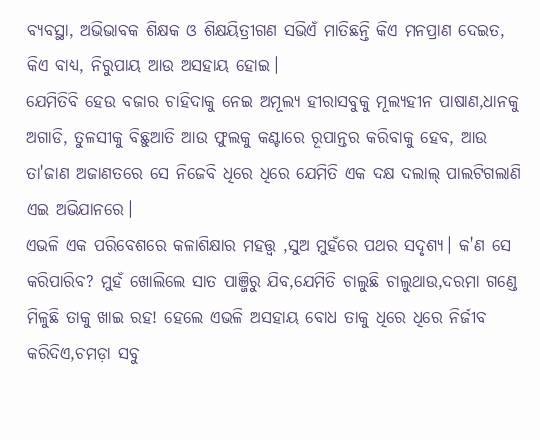ବ୍ୟବସ୍ଥା, ଅଭିଭାବକ ଶିକ୍ଷକ ଓ ଶିକ୍ଷୟିତ୍ରୀଗଣ ସଭିଏଁ ମାତିଛନ୍ତି କିଏ ମନପ୍ରାଣ ଦେଇତ, କିଏ ବାଧ୍ୟ, ନିରୁପାୟ ଆଉ ଅସହାୟ ହୋଇ।
ଯେମିତିବି ହେଉ ବଜାର ଚାହିଦାକୁ ନେଇ ଅମୂଲ୍ୟ ହୀରାସବୁକୁ ମୂଲ୍ୟହୀନ ପାଷାଣ,ଧାନକୁ ଅଗାଡି, ତୁଳସୀକୁ ବିଛୁଆତି ଆଉ ଫୁଲକୁ କଣ୍ଟାରେ ରୂପାନ୍ତର କରିବାକୁ ହେବ, ଆଉ ତା'ଜାଣ ଅଜାଣତରେ ସେ ନିଜେବି ଧିରେ ଧିରେ ଯେମିତି ଏକ ଦକ୍ଷ ଦଲାଲ୍ ପାଲଟିଗଲାଣି ଏଇ ଅଭିଯାନରେ।
ଏଭଳି ଏକ ପରିବେଶରେ କଳାଶିକ୍ଷାର ମହତ୍ତ୍ଵ ,ସୁଅ ମୁହଁରେ ପଥର ସଦୃଶ୍ୟ। କ'ଣ ସେ କରିପାରିବ? ମୁହଁ ଖୋଲିଲେ ସାତ ପାଞ୍ଜିରୁ ଯିବ,ଯେମିତି ଚାଲୁଛି ଚାଲୁଥାଉ,ଦରମା ଗଣ୍ଡେ ମିଳୁଛି ତାକୁ ଖାଇ ରହ! ହେଲେ ଏଭଳି ଅସହାୟ ବୋଧ ତାକୁ ଧିରେ ଧିରେ ନିର୍ଜୀବ କରିଦିଏ,ଚମଡ଼ା ସବୁ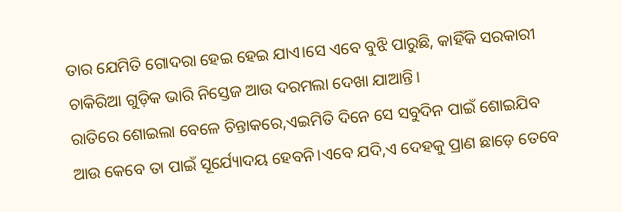ତାର ଯେମିତି ଗୋଦରା ହେଇ ହେଇ ଯାଏ।ସେ ଏବେ ବୁଝି ପାରୁଛି, କାହିଁକି ସରକାରୀ ଚାକିରିଆ ଗୁଡ଼ିକ ଭାରି ନିସ୍ତେଜ ଆଉ ଦରମଲା ଦେଖା ଯାଆନ୍ତି।
ରାତିରେ ଶୋଇଲା ବେଳେ ଚିନ୍ତାକରେ,ଏଇମିତି ଦିନେ ସେ ସବୁଦିନ ପାଇଁ ଶୋଇଯିବ ଆଉ କେବେ ତା ପାଇଁ ସୂର୍ଯ୍ୟୋଦୟ ହେବନି।ଏବେ ଯଦି,ଏ ଦେହକୁ ପ୍ରାଣ ଛାଡ଼େ ତେବେ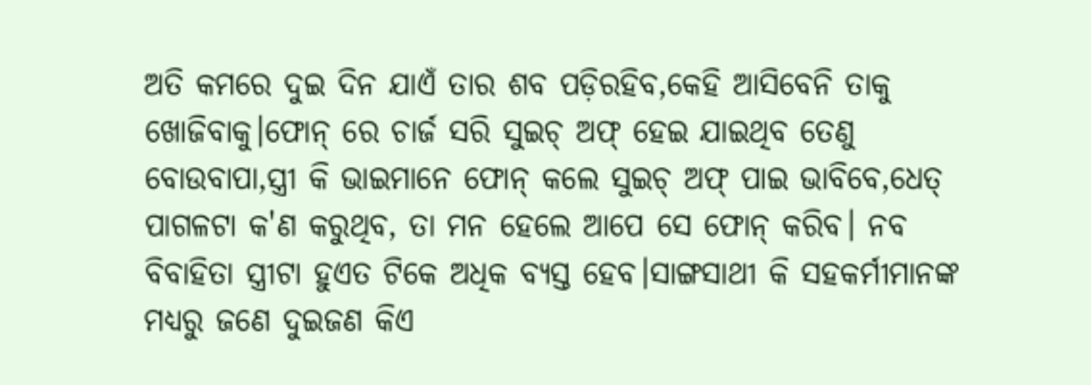ଅତି କମରେ ଦୁଇ ଦିନ ଯାଏଁ ତାର ଶବ ପଡ଼ିରହିବ,କେହି ଆସିବେନି ତାକୁ ଖୋଜିବାକୁ।ଫୋନ୍ ରେ ଚାର୍ଜ ସରି ସୁଇଚ୍ ଅଫ୍ ହେଇ ଯାଇଥିବ ତେଣୁ ବୋଉବାପା,ସ୍ତ୍ରୀ କି ଭାଇମାନେ ଫୋନ୍ କଲେ ସୁଇଚ୍ ଅଫ୍ ପାଇ ଭାବିବେ,ଧେତ୍ ପାଗଳଟା କ'ଣ କରୁଥିବ, ତା ମନ ହେଲେ ଆପେ ସେ ଫୋନ୍ କରିବ। ନବ ବିବାହିତା ସ୍ତ୍ରୀଟା ହୁଏତ ଟିକେ ଅଧିକ ବ୍ୟସ୍ତ ହେବ।ସାଙ୍ଗସାଥୀ କି ସହକର୍ମୀମାନଙ୍କ ମଧ୍ୟରୁ ଜଣେ ଦୁଇଜଣ କିଏ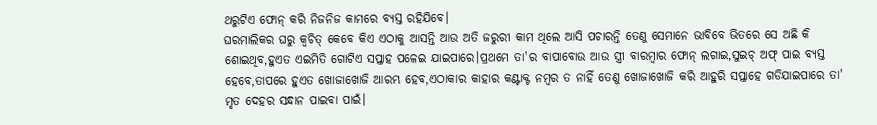ଥରୁଟିଏ ଫୋନ୍ କରି ନିଜନିଜ କାମରେ ବ୍ୟସ୍ତ ରହିଯିବେ।
ଘରମାଲିକର ଘରୁ କ୍ଵଚିତ୍ କେବେ କିଏ ଏଠାକୁ ଆସନ୍ତି ଆଉ ଅତି ଜରୁରୀ କାମ ଥିଲେ ଆସି ପଚାରନ୍ତି ତେଣୁ ସେମାନେ ଭାବିବେ ଭିତରେ ସେ ଅଛି କି ଶୋଇଥିବ,ହୁଏତ ଏଇମିତି ଗୋଟିଏ ସପ୍ତାହ ପଳେଇ ଯାଇପାରେ।ପ୍ରଥମେ ତା'ର ବାପାବୋଉ ଆଉ ସ୍ତ୍ରୀ ବାରମ୍ବାର ଫୋନ୍ ଲଗାଇ,ସୁଇଚ୍ ଅଫ୍ ପାଇ ବ୍ୟସ୍ତ ହେବେ,ତାପରେ ହୁଏତ ଖୋଜାଖୋଜି ଆରମ୍ଭ ହେବ,ଏଠାକାର କାହାର କଣ୍ଟାକ୍ଟ ନମ୍ବର ତ ନାହିଁ ତେଣୁ ଖୋଜାଖୋଜି କରି ଆହୁରି ସପ୍ତାହେ ଗଡିଯାଇପାରେ ତା' ମୃତ ଦେହର ସନ୍ଧାନ ପାଇବା ପାଇଁ।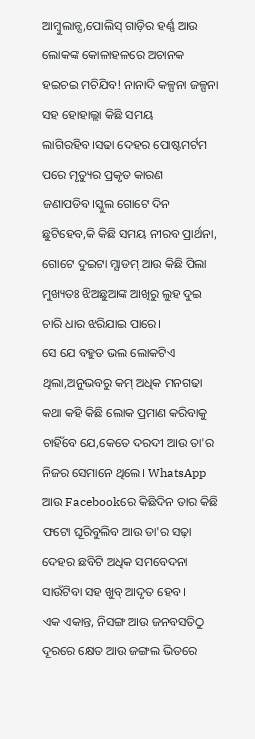ଆମ୍ବୁଲାନ୍ସ,ପୋଲିସ୍ ଗାଡ଼ିର ହର୍ଣ୍ଣ ଆଉ ଲୋକଙ୍କ କୋଳାହଳରେ ଅଚାନକ ହଇଚଇ ମଚିଯିବ! ନାନାଦି କଳ୍ପନା ଜଳ୍ପନା ସହ ହୋହାଲ୍ଲା କିଛି ସମୟ ଲାଗିରହିବ।ସଢା ଦେହର ପୋଷ୍ଟମର୍ଟମ ପରେ ମୃତ୍ୟୁର ପ୍ରକୃତ କାରଣ ଜଣାପଡିବ।ସ୍କୁଲ ଗୋଟେ ଦିନ ଛୁଟିହେବ,କି କିଛି ସମୟ ନୀରବ ପ୍ରାର୍ଥନା, ଗୋଟେ ଦୁଇଟା ମ୍ଯାଡମ୍ ଆଉ କିଛି ପିଲା ମୁଖ୍ୟତଃ ଝିଅଛୁଆଙ୍କ ଆଖିରୁ ଲୁହ ଦୁଇ ଚାରି ଧାର ଝରିଯାଇ ପାରେ।
ସେ ଯେ ବହୁତ ଭଲ ଲୋକଟିଏ ଥିଲା,ଅନୁଭବରୁ କମ୍ ଅଧିକ ମନଗଢା କଥା କହି କିଛି ଲୋକ ପ୍ରମାଣ କରିବାକୁ ଚାହିଁବେ ଯେ,କେତେ ଦରଦୀ ଆଉ ତା'ର ନିଜର ସେମାନେ ଥିଲେ। WhatsApp ଆଉ Facebookରେ କିଛିଦିନ ତାର କିଛି ଫଟୋ ଘୂରିବୁଲିବ ଆଉ ତା'ର ସଢ଼ା ଦେହର ଛବିଟି ଅଧିକ ସମବେଦନା ସାଉଁଟିବା ସହ ଖୁବ୍ ଆଦୃତ ହେବ।
ଏକ ଏକାନ୍ତ, ନିସଙ୍ଗ ଆଉ ଜନବସତିଠୁ ଦୂରରେ କ୍ଷେତ ଆଉ ଜଙ୍ଗଲ ଭିତରେ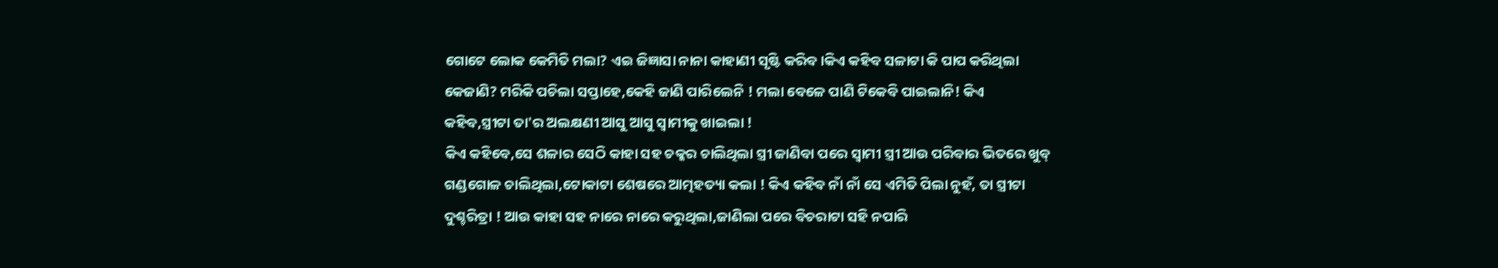ଗୋଟେ ଲୋକ କେମିତି ମଲା? ଏଇ ଜିଜ୍ଞାସା ନାନା କାହାଣୀ ସୃଷ୍ଟି କରିବ।କିଏ କହିବ ସଳାଟା କି ପାପ କରିଥିଲା କେଜାଣି? ମରିକି ପଚିଲା ସପ୍ତାହେ,କେହି ଜାଣି ପାରିଲେନି ! ମଲା ବେଳେ ପାଣି ଟିକେବି ପାଇଲାନି! କିଏ କହିବ,ସ୍ତ୍ରୀଟା ତା'ର ଅଲକ୍ଷଣୀ ଆସୁ ଆସୁ ସ୍ୱାମୀକୁ ଖାଇଲା !
କିଏ କହିବେ,ସେ ଶଳାର ସେଠି କାହା ସହ ଚକ୍କର ଚାଲିଥିଲା ସ୍ତ୍ରୀ ଜାଣିବା ପରେ ସ୍ୱାମୀ ସ୍ତ୍ରୀ ଆଉ ପରିବାର ଭିତରେ ଖୁବ୍ ଗଣ୍ଡଗୋଳ ଚାଲିଥିଲା,ଟୋକାଟା ଶେଷରେ ଆତ୍ମହତ୍ୟା କଲା ! କିଏ କହିବ ନାଁ ନାଁ ସେ ଏମିତି ପିଲା ନୁହଁ, ତା ସ୍ତ୍ରୀଟା ଦୁଶ୍ଚରିତ୍ରା ! ଆଉ କାହା ସହ ନାରେ ନାରେ କରୁଥିଲା,ଜାଣିଲା ପରେ ବିଚରାଟା ସହି ନପାରି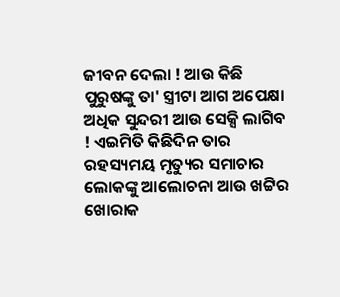ଜୀବନ ଦେଲା ! ଆଉ କିଛି ପୁରୁଷଙ୍କୁ ତା' ସ୍ତ୍ରୀଟା ଆଗ ଅପେକ୍ଷା ଅଧିକ ସୁନ୍ଦରୀ ଆଉ ସେକ୍ସି ଲାଗିବ ! ଏଇମିତି କିଛିଦିନ ତାର ରହସ୍ୟମୟ ମୃତ୍ୟୁର ସମାଚାର ଲୋକଙ୍କୁ ଆଲୋଚନା ଆଉ ଖଟ୍ଟିର ଖୋରାକ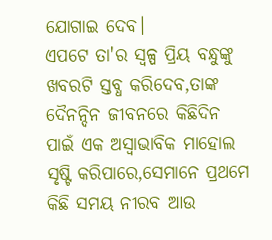ଯୋଗାଇ ଦେବ।
ଏପଟେ ତା'ର ସ୍ୱଳ୍ପ ପ୍ରିୟ ବନ୍ଧୁଙ୍କୁ ଖବରଟି ସ୍ତବ୍ଧ କରିଦେବ,ତାଙ୍କ ଦୈନନ୍ଦିନ ଜୀବନରେ କିଛିଦିନ ପାଇଁ ଏକ ଅସ୍ବାଭାବିକ ମାହୋଲ ସୃଷ୍ଟି କରିପାରେ,ସେମାନେ ପ୍ରଥମେ କିଛି ସମୟ ନୀରବ ଆଉ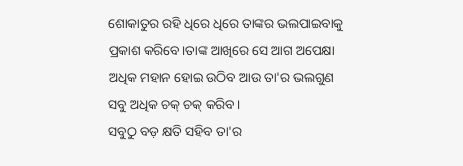ଶୋକାତୁର ରହି ଧିରେ ଧିରେ ତାଙ୍କର ଭଲପାଇବାକୁ ପ୍ରକାଶ କରିବେ।ତାଙ୍କ ଆଖିରେ ସେ ଆଗ ଅପେକ୍ଷା ଅଧିକ ମହାନ ହୋଇ ଉଠିବ ଆଉ ତା'ର ଭଲଗୁଣ ସବୁ ଅଧିକ ଚକ୍ ଚକ୍ କରିବ।
ସବୁଠୁ ବଡ଼ କ୍ଷତି ସହିବ ତା'ର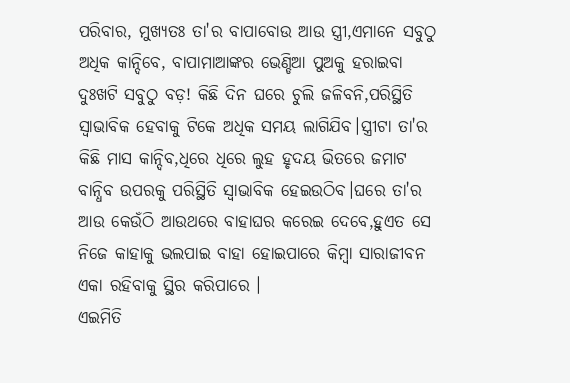ପରିବାର, ମୁଖ୍ୟତଃ ତା'ର ବାପାବୋଉ ଆଉ ସ୍ତ୍ରୀ,ଏମାନେ ସବୁଠୁ ଅଧିକ କାନ୍ଦିବେ, ବାପାମାଆଙ୍କର ଭେଣ୍ଡିଆ ପୁଅକୁ ହରାଇବା ଦୁଃଖଟି ସବୁଠୁ ବଡ଼! କିଛି ଦିନ ଘରେ ଚୁଲି ଜଳିବନି,ପରିସ୍ଥିତି ସ୍ବାଭାବିକ ହେବାକୁ ଟିକେ ଅଧିକ ସମୟ ଲାଗିଯିବ।ସ୍ତ୍ରୀଟା ତା'ର କିଛି ମାସ କାନ୍ଦିବ,ଧିରେ ଧିରେ ଲୁହ ହୃଦୟ ଭିତରେ ଜମାଟ ବାନ୍ଧିବ ଉପରକୁ ପରିସ୍ଥିତି ସ୍ବାଭାବିକ ହେଇଉଠିବ।ଘରେ ତା'ର ଆଉ କେଉଁଠି ଆଉଥରେ ବାହାଘର କରେଇ ଦେବେ,ହୁଏତ ସେ ନିଜେ କାହାକୁ ଭଲପାଇ ବାହା ହୋଇପାରେ କିମ୍ବା ସାରାଜୀବନ ଏକା ରହିବାକୁ ସ୍ଥିର କରିପାରେ ।
ଏଇମିତି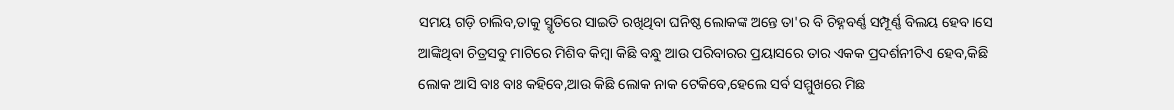ସମୟ ଗଡ଼ି ଚାଲିବ,ତାକୁ ସ୍ମୃତିରେ ସାଇତି ରଖିଥିବା ଘନିଷ୍ଠ ଲୋକଙ୍କ ଅନ୍ତେ ତା'ର ବି ଚିହ୍ନବର୍ଣ୍ଣ ସମ୍ପୂର୍ଣ୍ଣ ବିଲୟ ହେବ।ସେ ଆଙ୍କିଥିବା ଚିତ୍ରସବୁ ମାଟିରେ ମିଶିବ କିମ୍ବା କିଛି ବନ୍ଧୁ ଆଉ ପରିବାରର ପ୍ରୟାସରେ ତାର ଏକକ ପ୍ରଦର୍ଶନୀଟିଏ ହେବ,କିଛି ଲୋକ ଆସି ବାଃ ବାଃ କହିବେ,ଆଉ କିଛି ଲୋକ ନାକ ଟେକିବେ,ହେଲେ ସର୍ବ ସମ୍ମୁଖରେ ମିଛ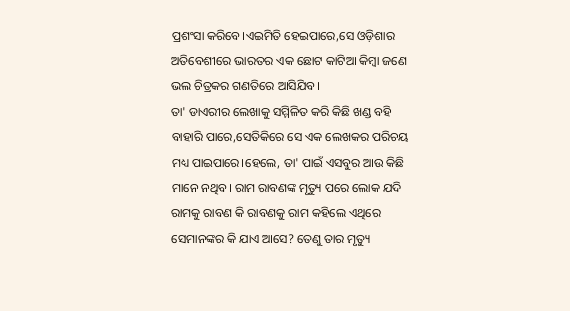ପ୍ରଶଂସା କରିବେ।ଏଇମିତି ହେଇପାରେ,ସେ ଓଡ଼ିଶାର ଅତିବେଶୀରେ ଭାରତର ଏକ ଛୋଟ କାଟିଆ କିମ୍ବା ଜଣେ ଭଲ ଚିତ୍ରକର ଗଣତିରେ ଆସିଯିବ।
ତା' ଡାଏରୀର ଲେଖାକୁ ସମ୍ମିଳିତ କରି କିଛି ଖଣ୍ଡ ବହି ବାହାରି ପାରେ,ସେତିକିରେ ସେ ଏକ ଲେଖକର ପରିଚୟ ମଧ୍ୟ ପାଇପାରେ।ହେଲେ, ତା' ପାଇଁ ଏସବୁର ଆଉ କିଛି ମାନେ ନଥିବ। ରାମ ରାବଣଙ୍କ ମୃତ୍ୟୁ ପରେ ଲୋକ ଯଦି ରାମକୁ ରାବଣ କି ରାବଣକୁ ରାମ କହିଲେ ଏଥିରେ ସେମାନଙ୍କର କି ଯାଏ ଆସେ? ତେଣୁ ତାର ମୃତ୍ୟୁ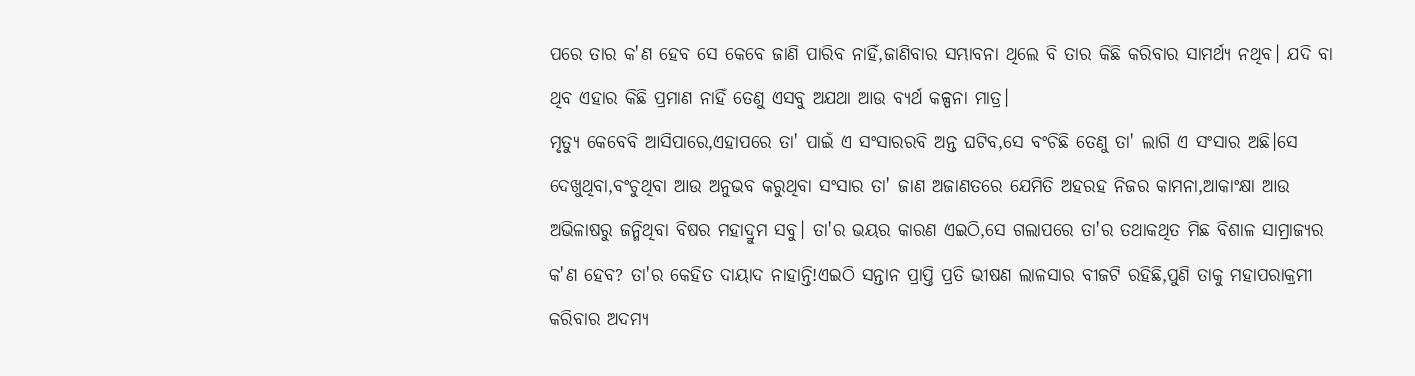ପରେ ତାର କ'ଣ ହେବ ସେ କେବେ ଜାଣି ପାରିବ ନାହିଁ,ଜାଣିବାର ସମ୍ଭାବନା ଥିଲେ ବି ତାର କିଛି କରିବାର ସାମର୍ଥ୍ୟ ନଥିବ। ଯଦି ବା ଥିବ ଏହାର କିଛି ପ୍ରମାଣ ନାହିଁ ତେଣୁ ଏସବୁ ଅଯଥା ଆଉ ବ୍ୟର୍ଥ କଳ୍ପନା ମାତ୍ର।
ମୃତ୍ୟୁ କେବେବି ଆସିପାରେ,ଏହାପରେ ତା' ପାଇଁ ଏ ସଂସାରରବି ଅନ୍ତ ଘଟିବ,ସେ ବଂଚିଛି ତେଣୁ ତା' ଲାଗି ଏ ସଂସାର ଅଛି।ସେ ଦେଖୁଥିବା,ବଂଚୁଥିବା ଆଉ ଅନୁଭବ କରୁଥିବା ସଂସାର ତା' ଜାଣ ଅଜାଣତରେ ଯେମିତି ଅହରହ ନିଜର କାମନା,ଆକାଂକ୍ଷା ଆଉ ଅଭିଳାଷରୁ ଜନ୍ମିଥିବା ବିଷର ମହାଦ୍ରୁମ ସବୁ। ତା'ର ଭୟର କାରଣ ଏଇଠି,ସେ ଗଲାପରେ ତା'ର ତଥାକଥିତ ମିଛ ବିଶାଳ ସାମ୍ରାଜ୍ୟର କ'ଣ ହେବ? ତା'ର କେହିତ ଦାୟାଦ ନାହାନ୍ତି!ଏଇଠି ସନ୍ତାନ ପ୍ରାପ୍ତି ପ୍ରତି ଭୀଷଣ ଲାଳସାର ବୀଜଟି ରହିଛି,ପୁଣି ତାକୁ ମହାପରାକ୍ରମୀ କରିବାର ଅଦମ୍ୟ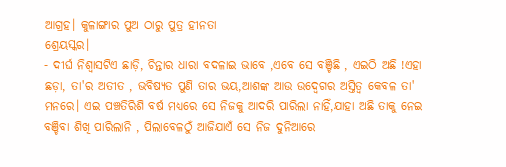ଆଗ୍ରହ। କୁଳାଙ୍ଗାର ପୁଅ ଠାରୁ ପୁତ୍ର ହୀନତା
ଶ୍ରେୟସ୍କର।
- ଦୀର୍ଘ ନିଶ୍ଵାସଟିଏ ଛାଡ଼ି, ଚିନ୍ତାର ଧାରା ବଦଳାଇ ଭାବେ ,ଏବେ ସେ ବଞ୍ଚିଛି , ଏଇଠି ଅଛି !ଏହା ଛଡ଼ା, ତା'ର ଅତୀତ , ଭବିଷ୍ୟତ ପୁଣି ତାର ଭୟ,ଆଶଙ୍କ ଆଉ ଉଦ୍ବେଗର ଅସ୍ତିତ୍ବ କେବଳ ତା' ମନରେ। ଏଇ ପଞ୍ଚତିରିଶି ବର୍ଷ ମଧ୍ୟରେ ସେ ନିଜକୁ ଆଦରି ପାରିଲା ନାହିଁ,ଯାହା ଅଛି ତାକୁ ନେଇ ବଞ୍ଚିବା ଶିଖି ପାରିଲାନି , ପିଲାବେଳଠୁଁ ଆଜିଯାଏଁ ସେ ନିଜ ଦୁନିଆରେ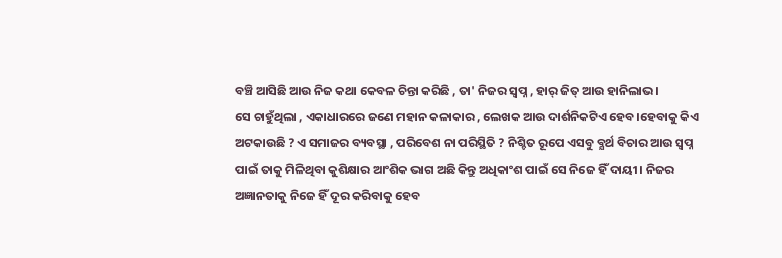ବଞ୍ଚି ଆସିଛି ଆଉ ନିଜ କଥା କେବଳ ଚିନ୍ତା କରିଛି , ତା' ନିଜର ସ୍ୱପ୍ନ , ହାର୍ ଜିତ୍ ଆଉ ହାନିଲାଭ।
ସେ ଚାହୁଁଥିଲା , ଏକାଧାରରେ ଜଣେ ମହାନ କଳାକାର , ଲେଖକ ଆଉ ଦାର୍ଶନିକଟିଏ ହେବ।ହେବାକୁ କିଏ ଅଟକାଉଛି ? ଏ ସମାଜର ବ୍ୟବସ୍ଥା , ପରିବେଶ ନା ପରିସ୍ଥିତି ? ନିଶ୍ଚିତ ରୂପେ ଏସବୁ ବ୍ଯର୍ଥ ବିଚାର ଆଉ ସ୍ୱପ୍ନ ପାଇଁ ତାକୁ ମିଳିଥିବା କୁଶିକ୍ଷାର ଆଂଶିକ ଭାଗ ଅଛି କିନ୍ତୁ ଅଧିକାଂଶ ପାଇଁ ସେ ନିଜେ ହିଁ ଦାୟୀ। ନିଜର ଅଜ୍ଞାନତାକୁ ନିଜେ ହିଁ ଦୂର କରିବାକୁ ହେବ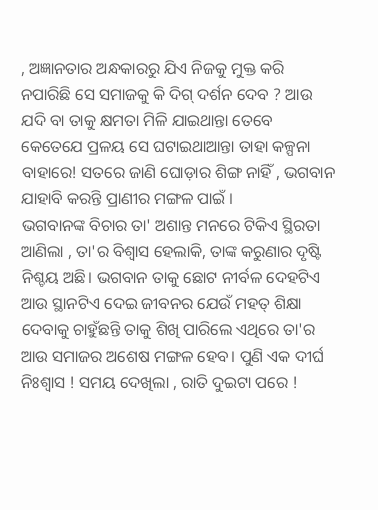, ଅଜ୍ଞାନତାର ଅନ୍ଧକାରରୁ ଯିଏ ନିଜକୁ ମୁକ୍ତ କରି ନପାରିଛି ସେ ସମାଜକୁ କି ଦିଗ୍ ଦର୍ଶନ ଦେବ ? ଆଉ ଯଦି ବା ତାକୁ କ୍ଷମତା ମିଳି ଯାଇଥାନ୍ତା ତେବେ କେତେଯେ ପ୍ରଳୟ ସେ ଘଟାଇଥାଆନ୍ତା ତାହା କଳ୍ପନା ବାହାରେ! ସତରେ ଜାଣି ଘୋଡ଼ାର ଶିଙ୍ଗ ନାହିଁ , ଭଗବାନ ଯାହାବି କରନ୍ତି ପ୍ରାଣୀର ମଙ୍ଗଳ ପାଇଁ ।
ଭଗବାନଙ୍କ ବିଚାର ତା' ଅଶାନ୍ତ ମନରେ ଟିକିଏ ସ୍ଥିରତା ଆଣିଲା , ତା'ର ବିଶ୍ୱାସ ହେଲାକି, ତାଙ୍କ କରୁଣାର ଦୃଷ୍ଟି ନିଶ୍ଚୟ ଅଛି। ଭଗବାନ ତାକୁ ଛୋଟ ନୀର୍ବଳ ଦେହଟିଏ ଆଉ ସ୍ଥାନଟିଏ ଦେଇ ଜୀବନର ଯେଉଁ ମହତ୍ ଶିକ୍ଷା ଦେବାକୁ ଚାହୁଁଛନ୍ତି ତାକୁ ଶିଖି ପାରିଲେ ଏଥିରେ ତା'ର ଆଉ ସମାଜର ଅଶେଷ ମଙ୍ଗଳ ହେବ। ପୁଣି ଏକ ଦୀର୍ଘ ନିଃଶ୍ବାସ ! ସମୟ ଦେଖିଲା , ରାତି ଦୁଇଟା ପରେ !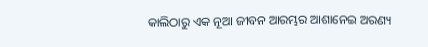କାଲିଠାରୁ ଏକ ନୂଆ ଜୀବନ ଆରମ୍ଭର ଆଶାନେଇ ଅରଣ୍ୟ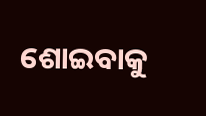ଶୋଇବାକୁ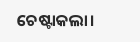ଚେଷ୍ଟାକଲା।